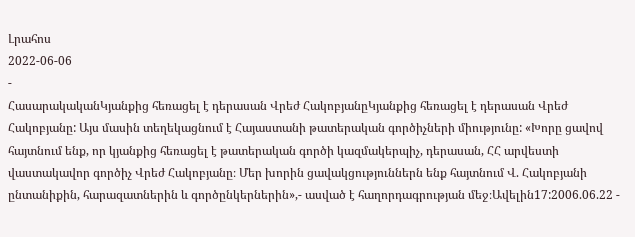Լրահոս
2022-06-06
-
ՀասարակականԿյանքից հեռացել է դերասան Վրեժ ՀակոբյանըԿյանքից հեռացել է դերասան Վրեժ Հակոբյանը: Այս մասին տեղեկացնում է Հայաստանի թատերական գործիչների միությունը: «Խորը ցավով հայտնում ենք, որ կյանքից հեռացել է թատերական գործի կազմակերպիչ, դերասան, ՀՀ արվեստի վաստակավոր գործիչ Վրեժ Հակոբյանը։ Մեր խորին ցավակցություններն ենք հայտնում Վ. Հակոբյանի ընտանիքին, հարազատներին և գործընկերներին»,- ասված է հաղորդագրության մեջ։Ավելին17:2006.06.22 -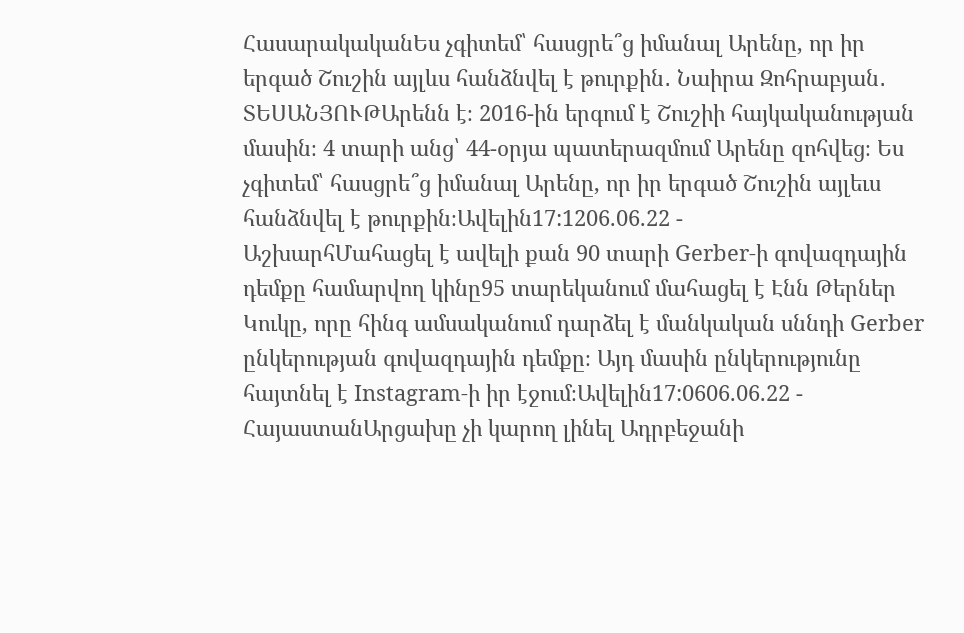ՀասարակականԵս չգիտեմ՝ հասցրե՞ց իմանալ Արենը, որ իր երգած Շուշին այլևս հանձնվել է թուրքին․ Նաիրա Զոհրաբյան․ ՏԵՍԱՆՅՈՒԹԱրենն է։ 2016-ին երգում է Շուշիի հայկականության մասին։ 4 տարի անց՝ 44-օրյա պատերազմում Արենը զոհվեց։ Ես չգիտեմ՝ հասցրե՞ց իմանալ Արենը, որ իր երգած Շուշին այլեւս հանձնվել է թուրքին։Ավելին17:1206.06.22 -
ԱշխարհՄահացել է ավելի քան 90 տարի Gerber-ի գովազդային դեմքը համարվող կինը95 տարեկանում մահացել է Էնն Թերներ Կուկը, որը հինգ ամսականում դարձել է մանկական սննդի Gerber ընկերության գովազդային դեմքը։ Այդ մասին ընկերությունը հայտնել է Instagram-ի իր էջում։Ավելին17:0606.06.22 -
ՀայաստանԱրցախը չի կարող լինել Ադրբեջանի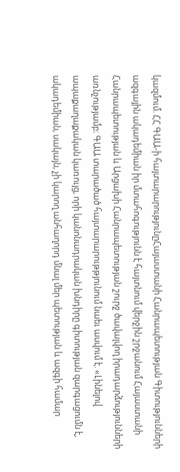կազմում. ՀՀ ԳԱԱ-ի հայտարարությունըՀայաստանի Հանրապետության Գիտությունների ազգային ակադեմիան իր մտահոգությունն է հայտնում վերջին շրջանում Հայաստանի Հանրապետության և Արցախի Հանրապետության շուրջ ծավալվող իրադարձությունների առնչությամբ։ ԳԱԱ տարածած հայտարարութթյունում նաեւ ասվում է. «Լինելով ապաքաղաքական կառույց, որի կանոնադրական խնդիրը գիտության զարգացումն է, ակադեմիան, սակայն, չի կարող անհաղորդ մնալ մեր պետության և ազգի համար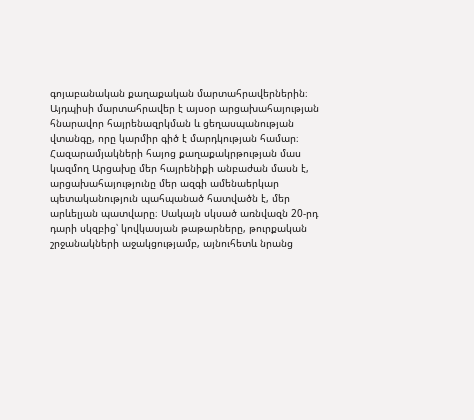գոյաբանական քաղաքական մարտահրավերներին։ Այդպիսի մարտահրավեր է այսօր արցախահայության հնարավոր հայրենազրկման և ցեղասպանության վտանգը, որը կարմիր գիծ է մարդկության համար։ Հազարամյակների հայոց քաղաքակրթության մաս կազմող Արցախը մեր հայրենիքի անբաժան մասն է, արցախահայությունը մեր ազգի ամենաերկար պետականություն պահպանած հատվածն է, մեր արևելյան պատվարը։ Սակայն սկսած առնվազն 20-րդ դարի սկզբից՝ կովկասյան թաթարները, թուրքական շրջանակների աջակցությամբ, այնուհետև նրանց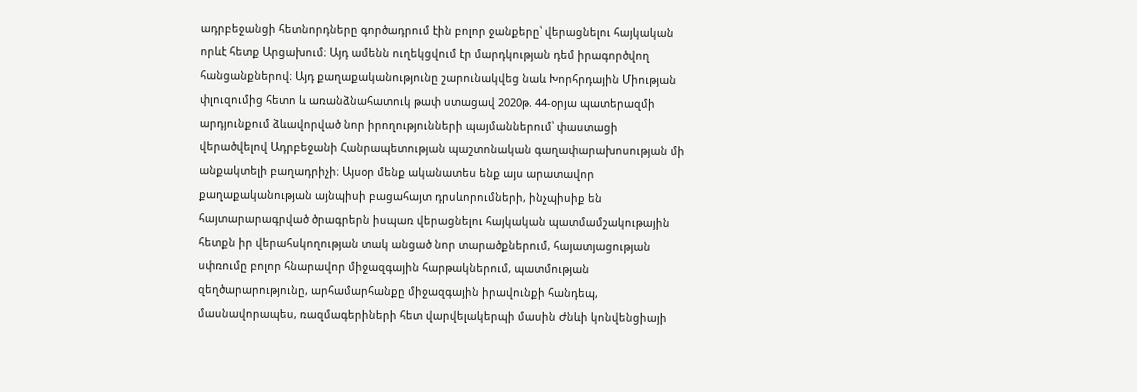ադրբեջանցի հետնորդները գործադրում էին բոլոր ջանքերը՝ վերացնելու հայկական որևէ հետք Արցախում։ Այդ ամենն ուղեկցվում էր մարդկության դեմ իրագործվող հանցանքներով։ Այդ քաղաքականությունը շարունակվեց նաև Խորհրդային Միության փլուզումից հետո և առանձնահատուկ թափ ստացավ 2020թ. 44-օրյա պատերազմի արդյունքում ձևավորված նոր իրողությունների պայմաններում՝ փաստացի վերածվելով Ադրբեջանի Հանրապետության պաշտոնական գաղափարախոսության մի անքակտելի բաղադրիչի։ Այսօր մենք ականատես ենք այս արատավոր քաղաքականության այնպիսի բացահայտ դրսևորումների, ինչպիսիք են հայտարարագրված ծրագրերն իսպառ վերացնելու հայկական պատմամշակութային հետքն իր վերահսկողության տակ անցած նոր տարածքներում, հայատյացության սփռումը բոլոր հնարավոր միջազգային հարթակներում, պատմության զեղծարարությունը, արհամարհանքը միջազգային իրավունքի հանդեպ, մասնավորապես, ռազմագերիների հետ վարվելակերպի մասին Ժնևի կոնվենցիայի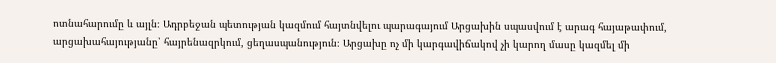ոտնահարումը և այլն։ Ադրբեջան պետության կազմում հայտնվելու պարագայում Արցախին սպասվում է արագ հայաթափում, արցախահայությանը՝ հայրենազրկում, ցեղասպանություն։ Արցախը ոչ մի կարգավիճակով չի կարող մասը կազմել մի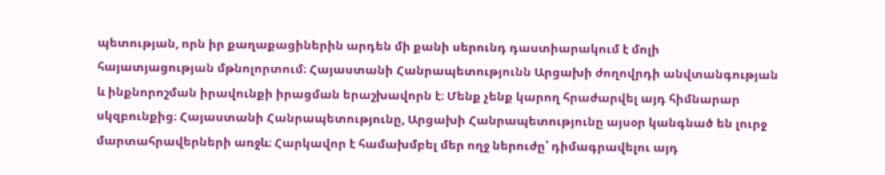պետության, որն իր քաղաքացիներին արդեն մի քանի սերունդ դաստիարակում է մոլի հայատյացության մթնոլորտում։ Հայաստանի Հանրապետությունն Արցախի ժողովրդի անվտանգության և ինքնորոշման իրավունքի իրացման երաշխավորն է։ Մենք չենք կարող հրաժարվել այդ հիմնարար սկզբունքից։ Հայաստանի Հանրապետությունը, Արցախի Հանրապետությունը այսօր կանգնած են լուրջ մարտահրավերների առջև։ Հարկավոր է համախմբել մեր ողջ ներուժը՝ դիմագրավելու այդ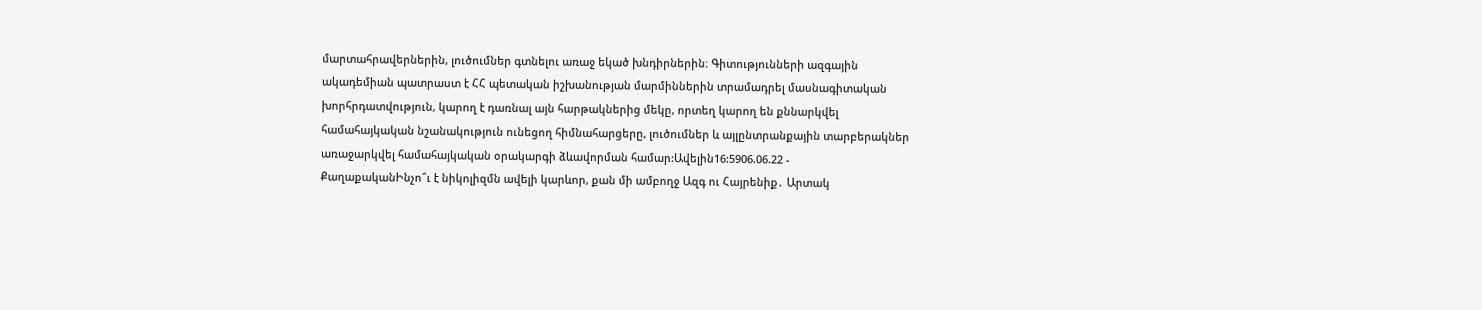մարտահրավերներին, լուծումներ գտնելու առաջ եկած խնդիրներին։ Գիտությունների ազգային ակադեմիան պատրաստ է ՀՀ պետական իշխանության մարմիններին տրամադրել մասնագիտական խորհրդատվություն, կարող է դառնալ այն հարթակներից մեկը, որտեղ կարող են քննարկվել համահայկական նշանակություն ունեցող հիմնահարցերը, լուծումներ և այլընտրանքային տարբերակներ առաջարկվել համահայկական օրակարգի ձևավորման համար:Ավելին16:5906.06.22 -
ՔաղաքականԻնչո՞ւ է նիկոլիզմն ավելի կարևոր, քան մի ամբողջ Ազգ ու Հայրենիք․ Արտակ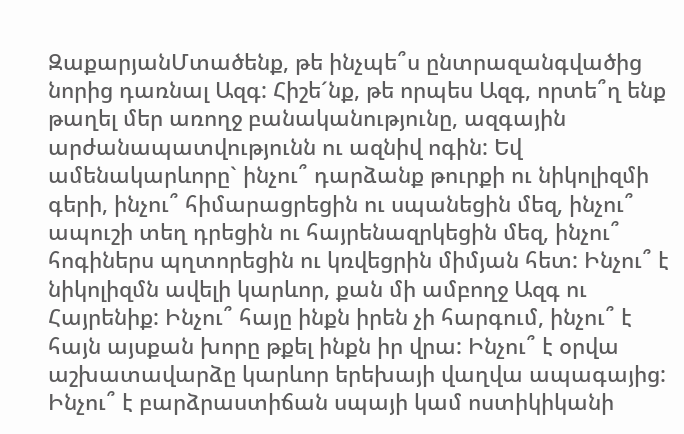ԶաքարյանՄտածենք, թե ինչպե՞ս ընտրազանգվածից նորից դառնալ Ազգ: Հիշե´նք, թե որպես Ազգ, որտե՞ղ ենք թաղել մեր առողջ բանականությունը, ազգային արժանապատվությունն ու ազնիվ ոգին: Եվ ամենակարևորը` ինչու՞ դարձանք թուրքի ու նիկոլիզմի գերի, ինչու՞ հիմարացրեցին ու սպանեցին մեզ, ինչու՞ ապուշի տեղ դրեցին ու հայրենազրկեցին մեզ, ինչու՞ հոգիներս պղտորեցին ու կռվեցրին միմյան հետ: Ինչու՞ է նիկոլիզմն ավելի կարևոր, քան մի ամբողջ Ազգ ու Հայրենիք: Ինչու՞ հայը ինքն իրեն չի հարգում, ինչու՞ է հայն այսքան խորը թքել ինքն իր վրա: Ինչու՞ է օրվա աշխատավարձը կարևոր երեխայի վաղվա ապագայից: Ինչու՞ է բարձրաստիճան սպայի կամ ոստիկիկանի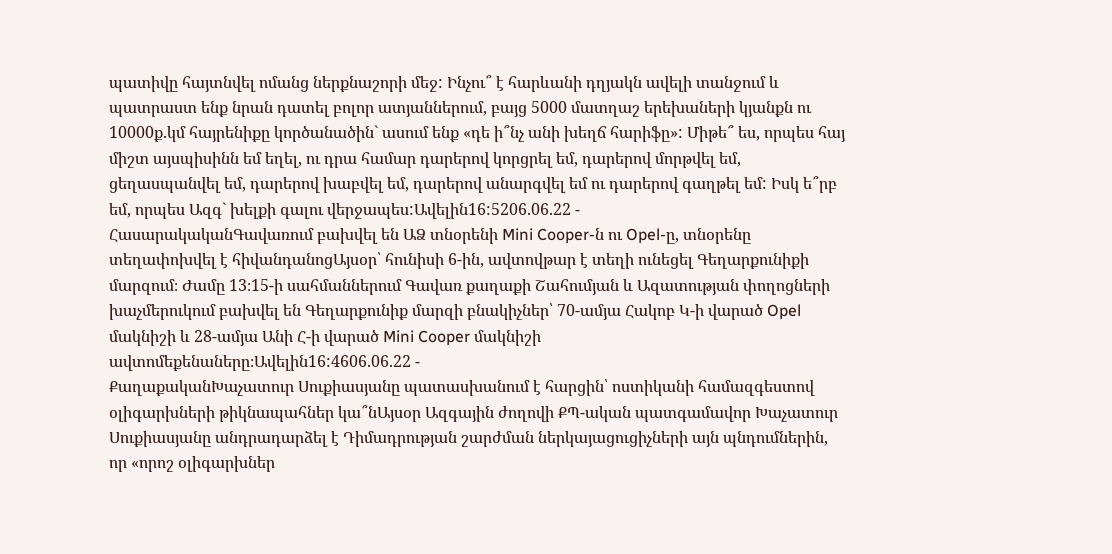պատիվը հայտնվել ոմանց ներքնաշորի մեջ: Ինչու՞ է հարևանի դղյակն ավելի տանջում և պատրաստ ենք նրան դատել բոլոր ատյաններում, բայց 5000 մատղաշ երեխաների կյանքն ու 10000ք.կմ հայրենիքը կործանածին` ասում ենք «դե ի՞նչ անի խեղճ հարիֆը»: Միթե՞ ես, որպես հայ միշտ այսպիսինն եմ եղել, ու դրա համար դարերով կորցրել եմ, դարերով մորթվել եմ, ցեղասպանվել եմ, դարերով խաբվել եմ, դարերով անարգվել եմ ու դարերով գաղթել եմ: Իսկ ե՞րբ եմ, որպես Ազգ` խելքի գալու վերջապես:Ավելին16:5206.06.22 -
ՀասարակականԳավառում բախվել են ԱՁ տնօրենի Mini Cooper-ն ու Opel-ը, տնօրենը տեղափոխվել է հիվանդանոցԱյսօր՝ հունիսի 6-ին, ավտովթար է տեղի ունեցել Գեղարքունիքի մարզում։ Ժամը 13։15-ի սահմաններում Գավառ քաղաքի Շահումյան և Ազատության փողոցների խաչմերուկում բախվել են Գեղարքունիք մարզի բնակիչներ՝ 70-ամյա Հակոբ Կ-ի վարած Opel մակնիշի և 28-ամյա Անի Հ-ի վարած Mini Cooper մակնիշի ավտոմեքենաները։Ավելին16:4606.06.22 -
ՔաղաքականԽաչատուր Սուքիասյանը պատասխանում է հարցին՝ ոստիկանի համազգեստով օլիգարխների թիկնապահներ կա՞նԱյսօր Ազգային ժողովի ՔՊ-ական պատգամավոր Խաչատուր Սուքիասյանը անդրադարձել է Դիմադրության շարժման ներկայացուցիչների այն պնդումներին, որ «որոշ օլիգարխներ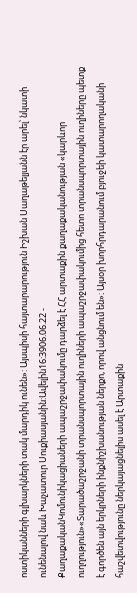ոստիկանների գլխարկների տակ մարդիկ ունեն»: Այսպիսի հայտարարություն Իշխան Սաղաթելյանն էր արել՝ նկատի ունենալով նաև Խաչատուր Սուքիասյանին:Ավելին16:3906.06.22 -
ՔաղաքականԿոմունիկացիաների ապաշրջափակումը դարձել է ՀՀ արտաքին քաղաքականության «կարևոր ուղղություն»«Տարածաշրջանի տրանսպորտային ուղիների ապաշրջափակումից հետո տրանսպորտային ուղիները պետք է գործեն այն երկրների ինքնիշխանության ներքո, որով անցնում են»։ Այսօր խորհրդարանում բյուջեի կատարողականի հաշվետվությունը ներկայացնելիս ասել է Արտաքին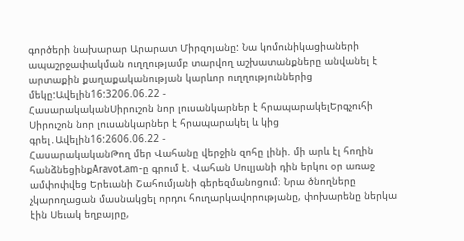գործերի նախարար Արարատ Միրզոյանը: Նա կոմունիկացիաների ապաշրջափակման ուղղությամբ տարվող աշխատանքները անվանել է արտաքին քաղաքականության կարևոր ուղղություններից մեկը:Ավելին16:3206.06.22 -
ՀասարակականՍիրուշոն նոր լուսանկարներ է հրապարակելԵրգչուհի Սիրուշոն նոր լուսանկարներ է հրապարակել և կից գրել․Ավելին16:2606.06.22 -
ՀասարակականԹող մեր Վահանը վերջին զոհը լինի. մի արև էլ հողին հանձնեցինքAravot.am-ը գրում է. Վահան Սուլյանի դին երկու օր առաջ ամփոփվեց Երեւանի Շահումյանի գերեզմանոցում։ Նրա ծնողները չկարողացան մասնակցել որդու հուղարկավորությանը, փոխարենը ներկա էին Սեւակ եղբայրը,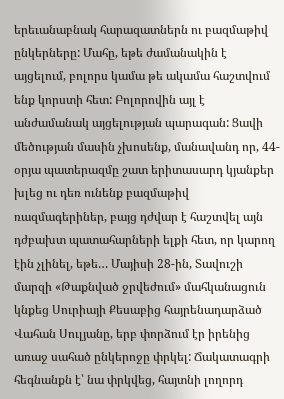երեւանաբնակ հարազատներն ու բազմաթիվ ընկերները: Մահը, եթե ժամանակին է այցելում, բոլորս կամա թե ակամա հաշտվում ենք կորստի հետ: Բոլորովին այլ է անժամանակ այցելության պարագան: Ցավի մեծության մասին չխոսենք, մանավանդ որ, 44-օրյա պատերազմը շատ երիտասարդ կյանքեր խլեց ու դեռ ունենք բազմաթիվ ռազմագերիներ, բայց դժվար է հաշտվել այն դժբախտ պատահարների ելքի հետ, որ կարող էին չլինել, եթե… Մայիսի 28-ին, Տավուշի մարզի «Թաքնված ջրվեժում» մահկանացուն կնքեց Սուրիայի Քեսաբից հայրենադարձած Վահան Սուլյանը, երբ փորձում էր իրենից առաջ սահած ընկերոջը փրկել: Ճակատագրի հեգնանքն է՝ նա փրկվեց, հայտնի լողորդ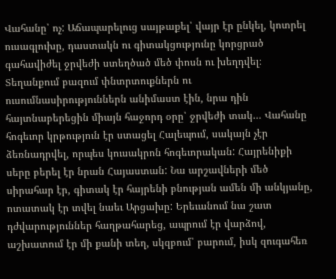Վահանը՝ ոչ: Աճապարելուց սայթաքել՝ վայր էր ընկել, կոտրել ուսագլուխը, դաստակն ու գիտակցությունը կորցրած գահավիժել ջրվեժի ստեղծած մեծ փոսն ու խեղդվել։ Տեղանքում բազում փնտրտուքներն ու ուսումնասիրություններն անիմաստ էին, նրա դին հայտնաբերեցին միայն հաջորդ օրը՝ ջրվեժի տակ… Վահանը հոգեւոր կրթություն էր ստացել Հալեպում, սակայն չէր ձեռնադրվել, որպես կուսակրոն հոգեւորական: Հայրենիքի սերը բերել էր նրան Հայաստան: Նա արշավների մեծ սիրահար էր, գիտակ էր հայրենի բնության ամեն մի անկյանը, ոտատակ էր տվել նաեւ Արցախը: Երեւանում նա շատ դժվարություններ հաղթահարեց, ապրում էր վարձով, աշխատում էր մի քանի տեղ, սկզբում՝ բարում, իսկ զուգահեռ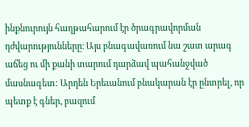ինքնուրույն հաղթահարում էր ծրագրավորման դժվարությունները։ Այս բնագավառում նա շատ արագ աճեց ու մի քանի տարում դարձավ պահանջված մասնագետ: Արդեն Երեւանում բնակարան էր ընտրել, որ պետք է գներ, բազում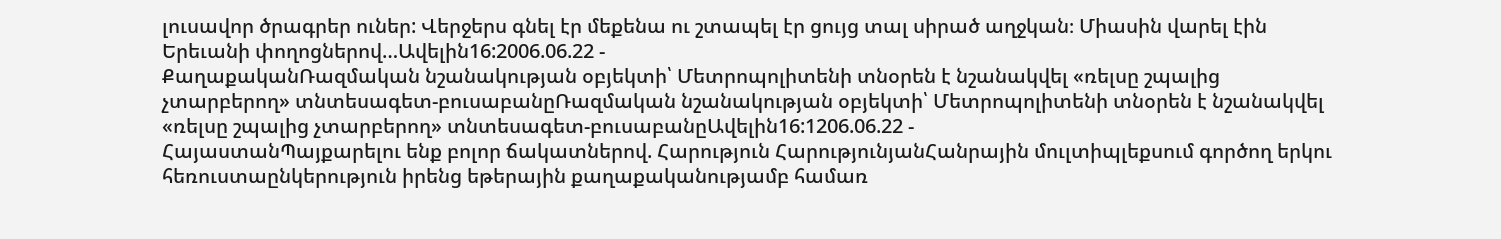լուսավոր ծրագրեր ուներ: Վերջերս գնել էր մեքենա ու շտապել էր ցույց տալ սիրած աղջկան։ Միասին վարել էին Երեւանի փողոցներով…Ավելին16:2006.06.22 -
ՔաղաքականՌազմական նշանակության օբյեկտի՝ Մետրոպոլիտենի տնօրեն է նշանակվել «ռելսը շպալից չտարբերող» տնտեսագետ-բուսաբանըՌազմական նշանակության օբյեկտի՝ Մետրոպոլիտենի տնօրեն է նշանակվել «ռելսը շպալից չտարբերող» տնտեսագետ-բուսաբանըԱվելին16:1206.06.22 -
ՀայաստանՊայքարելու ենք բոլոր ճակատներով. Հարություն ՀարությունյանՀանրային մուլտիպլեքսում գործող երկու հեռուստաընկերություն իրենց եթերային քաղաքականությամբ համառ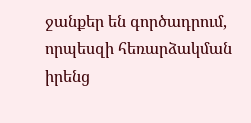ջանքեր են գործադրում, որպեսզի հեռարձակման իրենց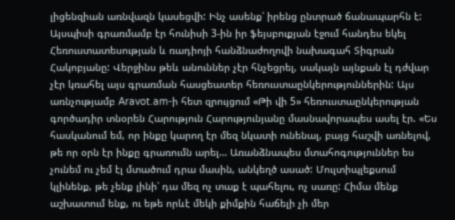լիցենզիան առնվազն կասեցվի: Ինչ ասենք՝ իրենց ընտրած ճանապարհն է: Այսպիսի գրառմամբ էր հունիսի 3-ին իր ֆեյսբուքյան էջում հանդես եկել Հեռուստատեսության և ռադիոյի հանձնաժողովի նախագահ Տիգրան Հակոբյանը: Վերջինս թեև անուններ չէր հնչեցրել, սակայն այնքան էլ դժվար չէր կռահել այս գրառման հասցեատեր հեռուստաընկերություններին: Այս առնչությամբ Aravot.am-ի հետ զրույցում «Թի վի 5» հեռուստաընկերության գործադիր տնօրեն Հարություն Հարությունյանը մասնավորապես ասել էր. «Ես հասկանում եմ, որ ինքը կարող էր մեզ նկատի ունենալ, բայց հաշվի առնելով, թե որ օրն էր ինքը գրառումն արել… Առանձնապես մտահոգություններ ես չունեմ ու չեմ էլ մտածում դրա մասին, անկեղծ ասած: Մուլտիպլեքսում կլինենք, թե չենք լինի՝ դա մեզ ոչ տաք է պահելու, ոչ սառը: Հիմա մենք աշխատում ենք, ու եթե որևէ մեկի քիմքին հաճելի չի մեր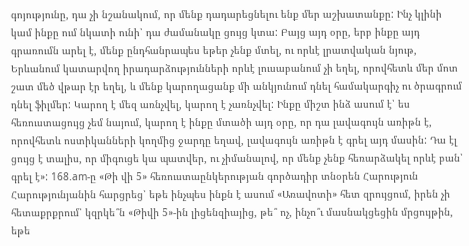գոյությունը, դա չի նշանակում, որ մենք դադարեցնելու ենք մեր աշխատանքը: Ինչ կլինի կամ ինքը ում նկատի ունի՝ դա ժամանակը ցույց կտա: Բայց այդ օրը, երբ ինքը այդ գրառումն արել է, մենք ընդհանրապես եթեր չենք մտել, ու որևէ լրատվական նյութ, Երևանում կատարվող իրադարձությունների որևէ լուսաբանում չի եղել, որովհետև մեր մոտ շատ մեծ վթար էր եղել, և մենք կարողացանք մի անկյունում դնել համակարգիչ ու ծրագրում դնել ֆիլմեր: Կարող է մեզ առնչվել, կարող է չառնչվել: Ինքը միշտ ինձ ասում է՝ ես հեռուստացույց չեմ նայում, կարող է ինքը մտածի այդ օրը, որ դա լավագույն առիթն է, որովհետև ոստիկանների կողմից ջարդը եղավ, լավագույն առիթն է գրել այդ մասին: Դա էլ ցույց է տալիս, որ միգուցե կա պատվեր, ու չիմանալով, որ մենք չենք հեռարձակել որևէ բան՝ գրել է»: 168.am-ը «Թի վի 5» հեռուստաընկերության գործադիր տնօրեն Հարություն Հարությունյանին հարցրեց՝ եթե ինչպես ինքն է ասում «Առավոտի» հետ զրույցում, իրեն չի հետաքրքրում՝ կզրկե՞ն «Թիվի 5»-ին լիցենզիայից, թե՞ ոչ, ինչո՞ւ մասնակցեցին մրցույթին, եթե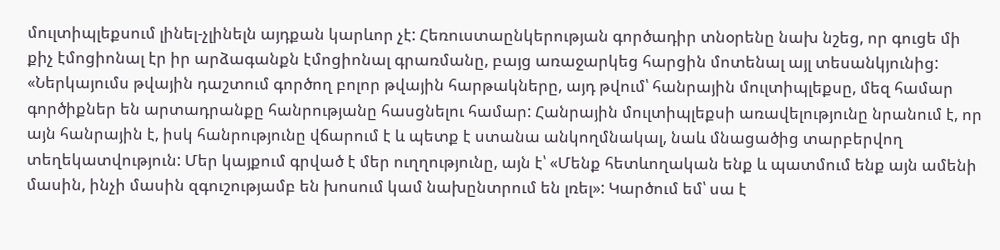մուլտիպլեքսում լինել-չլինելն այդքան կարևոր չէ: Հեռուստաընկերության գործադիր տնօրենը նախ նշեց, որ գուցե մի քիչ էմոցիոնալ էր իր արձագանքն էմոցիոնալ գրառմանը, բայց առաջարկեց հարցին մոտենալ այլ տեսանկյունից: «Ներկայումս թվային դաշտում գործող բոլոր թվային հարթակները, այդ թվում՝ հանրային մուլտիպլեքսը, մեզ համար գործիքներ են արտադրանքը հանրությանը հասցնելու համար: Հանրային մուլտիպլեքսի առավելությունը նրանում է, որ այն հանրային է, իսկ հանրությունը վճարում է և պետք է ստանա անկողմնակալ, նաև մնացածից տարբերվող տեղեկատվություն: Մեր կայքում գրված է մեր ուղղությունը, այն է՝ «Մենք հետևողական ենք և պատմում ենք այն ամենի մասին, ինչի մասին զգուշությամբ են խոսում կամ նախընտրում են լռել»: Կարծում եմ՝ սա է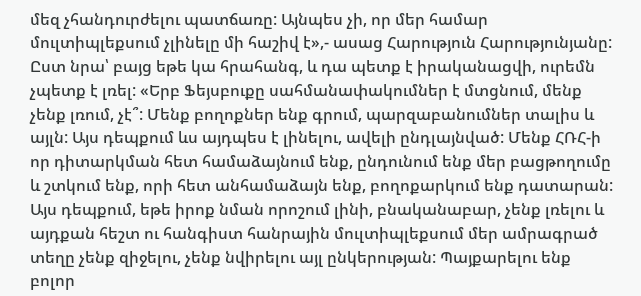մեզ չհանդուրժելու պատճառը: Այնպես չի, որ մեր համար մուլտիպլեքսում չլինելը մի հաշիվ է»,- ասաց Հարություն Հարությունյանը: Ըստ նրա՝ բայց եթե կա հրահանգ, և դա պետք է իրականացվի, ուրեմն չպետք է լռել: «Երբ Ֆեյսբուքը սահմանափակումներ է մտցնում, մենք չենք լռում, չէ՞: Մենք բողոքներ ենք գրում, պարզաբանումներ տալիս և այլն: Այս դեպքում ևս այդպես է լինելու, ավելի ընդլայնված: Մենք ՀՌՀ-ի որ դիտարկման հետ համաձայնում ենք, ընդունում ենք մեր բացթողումը և շտկում ենք, որի հետ անհամաձայն ենք, բողոքարկում ենք դատարան: Այս դեպքում, եթե իրոք նման որոշում լինի, բնականաբար, չենք լռելու և այդքան հեշտ ու հանգիստ հանրային մուլտիպլեքսում մեր ամրագրած տեղը չենք զիջելու, չենք նվիրելու այլ ընկերության: Պայքարելու ենք բոլոր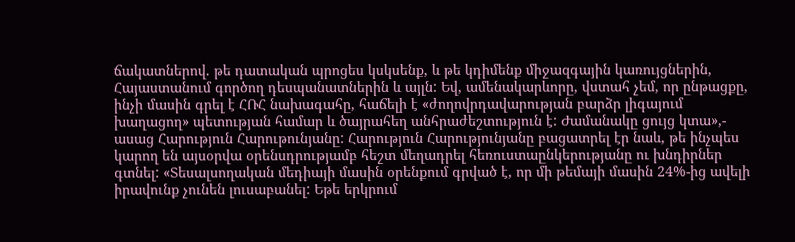ճակատներով. թե դատական պրոցես կսկսենք, և թե կդիմենք միջազգային կառույցներին, Հայաստանում գործող դեսպանատներին և այլն: Եվ, ամենակարևորը, վստահ չեմ, որ ընթացքը, ինչի մասին գրել է ՀՌՀ նախագահը, հաճելի է «ժողովրդավարության բարձր լիգայում խաղացող» պետության համար և ծայրահեղ անհրաժեշտություն է: Ժամանակը ցույց կտա»,- ասաց Հարություն Հարութունյանը: Հարություն Հարությունյանը բացատրել էր նաև, թե ինչպես կարող են այսօրվա օրենսդրությամբ հեշտ մեղադրել հեռուստաընկերությանը ու խնդիրներ գտնել: «Տեսալսողական մեդիայի մասին օրենքում գրված է, որ մի թեմայի մասին 24%-ից ավելի իրավունք չունեն լուսաբանել: Եթե երկրում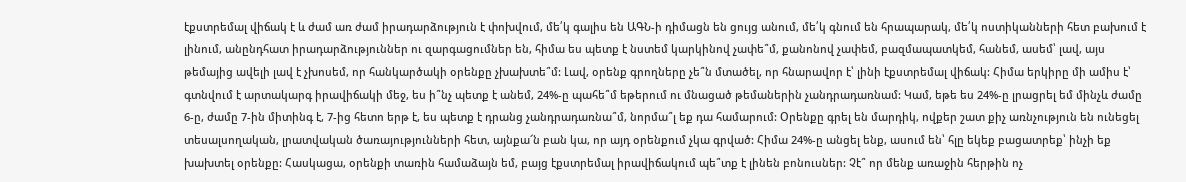էքստրեմալ վիճակ է և ժամ առ ժամ իրադարձություն է փոխվում, մե՛կ գալիս են ԱԳՆ-ի դիմացն են ցույց անում, մե՛կ գնում են հրապարակ, մե՛կ ոստիկանների հետ բախում է լինում, անընդհատ իրադարձություններ ու զարգացումներ են, հիմա ես պետք է նստեմ կարկինով չափե՞մ, քանոնով չափեմ, բազմապատկեմ, հանեմ, ասեմ՝ լավ, այս թեմայից ավելի լավ է չխոսեմ, որ հանկարծակի օրենքը չխախտե՞մ: Լավ, օրենք գրողները չե՞ն մտածել, որ հնարավոր է՝ լինի էքստրեմալ վիճակ: Հիմա երկիրը մի ամիս է՝ գտնվում է արտակարգ իրավիճակի մեջ, ես ի՞նչ պետք է անեմ, 24%-ը պահե՞մ եթերում ու մնացած թեմաներին չանդրադառնամ: Կամ, եթե ես 24%-ը լրացրել եմ մինչև ժամը 6-ը, ժամը 7-ին միտինգ է, 7-ից հետո երթ է, ես պետք է դրանց չանդրադառնա՞մ, նորմա՞լ եք դա համարում: Օրենքը գրել են մարդիկ, ովքեր շատ քիչ առնչություն են ունեցել տեսալսողական, լրատվական ծառայությունների հետ, այնքա՜ն բան կա, որ այդ օրենքում չկա գրված: Հիմա 24%-ը անցել ենք, ասում են՝ հլը եկեք բացատրեք՝ ինչի եք խախտել օրենքը: Հասկացա, օրենքի տառին համաձայն եմ, բայց էքստրեմալ իրավիճակում պե՞տք է լինեն բոնուսներ: Չէ՞ որ մենք առաջին հերթին ոչ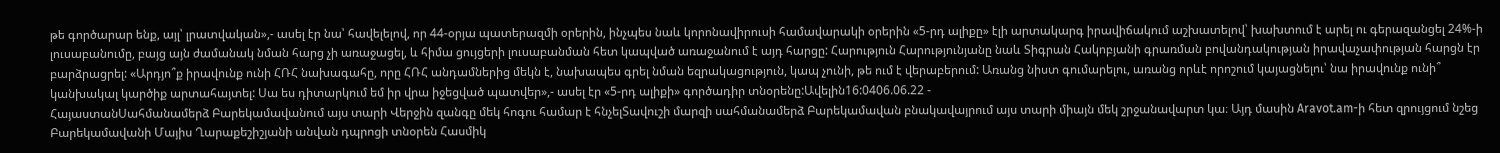թե գործարար ենք, այլ՝ լրատվական»,- ասել էր նա՝ հավելելով, որ 44-օրյա պատերազմի օրերին, ինչպես նաև կորոնավիրուսի համավարակի օրերին «5-րդ ալիքը» էլի արտակարգ իրավիճակում աշխատելով՝ խախտում է արել ու գերազանցել 24%-ի լուսաբանումը, բայց այն ժամանակ նման հարց չի առաջացել, և հիմա ցույցերի լուսաբանման հետ կապված առաջանում է այդ հարցը: Հարություն Հարությունյանը նաև Տիգրան Հակոբյանի գրառման բովանդակության իրավաչափության հարցն էր բարձրացրել: «Արդյո՞ք իրավունք ունի ՀՌՀ նախագահը, որը ՀՌՀ անդամներից մեկն է, նախապես գրել նման եզրակացություն, կապ չունի, թե ում է վերաբերում: Առանց նիստ գումարելու, առանց որևէ որոշում կայացնելու՝ նա իրավունք ունի՞ կանխակալ կարծիք արտահայտել: Սա ես դիտարկում եմ իր վրա իջեցված պատվեր»,- ասել էր «5-րդ ալիքի» գործադիր տնօրենը:Ավելին16:0406.06.22 -
ՀայաստանՍահմանամերձ Բարեկամավանում այս տարի Վերջին զանգը մեկ հոգու համար է հնչելՏավուշի մարզի սահմանամերձ Բարեկամավան բնակավայրում այս տարի միայն մեկ շրջանավարտ կա։ Այդ մասին Aravot.am-ի հետ զրույցում նշեց Բարեկամավանի Մայիս Ղարաքեշիշյանի անվան դպրոցի տնօրեն Հասմիկ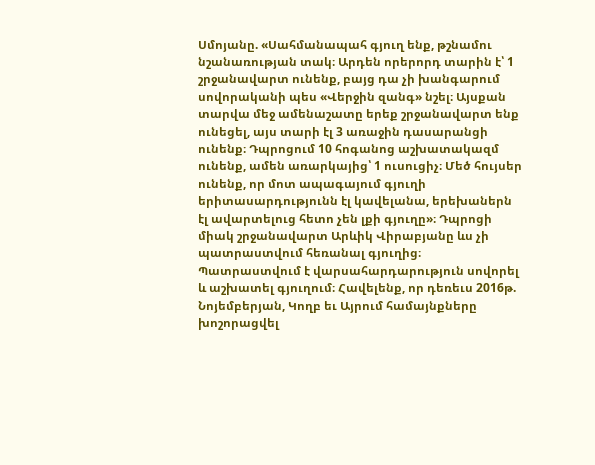Սմոյանը. «Սահմանապահ գյուղ ենք, թշնամու նշանառության տակ։ Արդեն որերորդ տարին է՝ 1 շրջանավարտ ունենք, բայց դա չի խանգարում սովորականի պես «Վերջին զանգ» նշել։ Այսքան տարվա մեջ ամենաշատը երեք շրջանավարտ ենք ունեցել, այս տարի էլ 3 առաջին դասարանցի ունենք։ Դպրոցում 10 հոգանոց աշխատակազմ ունենք, ամեն առարկայից՝ 1 ուսուցիչ։ Մեծ հույսեր ունենք, որ մոտ ապագայում գյուղի երիտասարդությունն էլ կավելանա, երեխաներն էլ ավարտելուց հետո չեն լքի գյուղը»։ Դպրոցի միակ շրջանավարտ Արևիկ Վիրաբյանը ևս չի պատրաստվում հեռանալ գյուղից։ Պատրաստվում է վարսահարդարություն սովորել և աշխատել գյուղում։ Հավելենք, որ դեռեւս 2016թ. Նոյեմբերյան, Կողբ եւ Այրում համայնքները խոշորացվել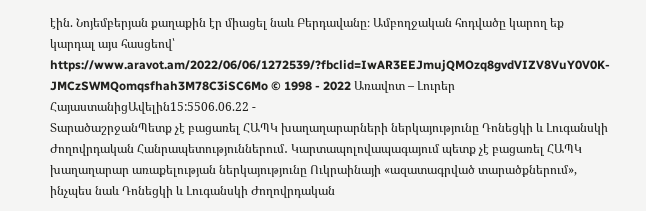էին. Նոյեմբերյան քաղաքին էր միացել նաև Բերդավանը։ Ամբողջական հոդվածը կարող եք կարդալ այս հասցեով՝ https://www.aravot.am/2022/06/06/1272539/?fbclid=IwAR3EEJmujQMOzq8gvdVIZV8VuY0V0K-JMCzSWMQomqsfhah3M78C3iSC6Mo © 1998 - 2022 Առավոտ – Լուրեր ՀայաստանիցԱվելին15:5506.06.22 -
ՏարածաշրջանՊետք չէ բացառել ՀԱՊԿ խաղաղարարների ներկայությունը Դոնեցկի և Լուգանսկի Ժողովրդական Հանրապետություններում․ Կարտապոլովապագայում պետք չէ բացառել ՀԱՊԿ խաղաղարար առաքելության ներկայությունը Ուկրաինայի «ազատագրված տարածքներում», ինչպես նաև Դոնեցկի և Լուգանսկի Ժողովրդական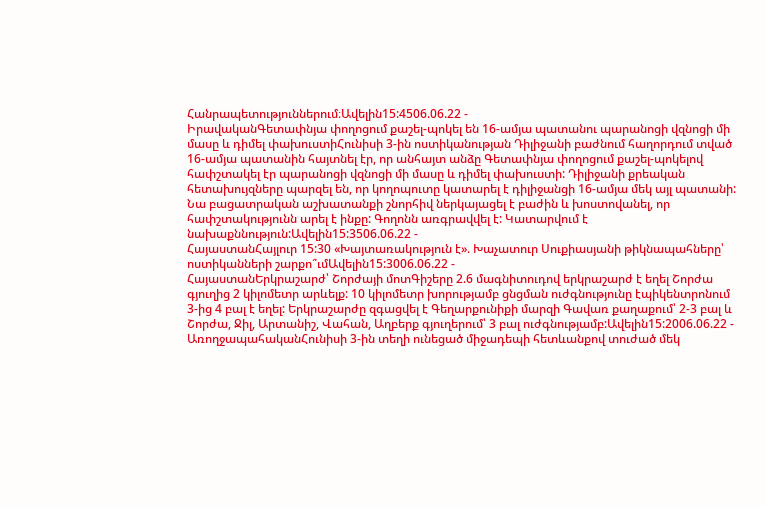Հանրապետություններում։Ավելին15:4506.06.22 -
ԻրավականԳետափնյա փողոցում քաշել-պոկել են 16-ամյա պատանու պարանոցի վզնոցի մի մասը և դիմել փախուստիՀունիսի 3-ին ոստիկանության Դիլիջանի բաժնում հաղորդում տված 16-ամյա պատանին հայտնել էր, որ անհայտ անձը Գետափնյա փողոցում քաշել-պոկելով հափշտակել էր պարանոցի վզնոցի մի մասը և դիմել փախուստի: Դիլիջանի քրեական հետախույզները պարզել են, որ կողոպուտը կատարել է դիլիջանցի 16-ամյա մեկ այլ պատանի: Նա բացատրական աշխատանքի շնորհիվ ներկայացել է բաժին և խոստովանել, որ հափշտակությունն արել է ինքը: Գողոնն առգրավվել է: Կատարվում է նախաքննություն:Ավելին15:3506.06.22 -
ՀայաստանՀայլուր 15:30 «Խայտառակություն է». Խաչատուր Սուքիասյանի թիկնապահները՝ ոստիկանների շարքո՞ւմԱվելին15:3006.06.22 -
ՀայաստանԵրկրաշարժ՝ Շորժայի մոտԳիշերը 2.6 մագնիտուդով երկրաշարժ է եղել Շորժա գյուղից 2 կիլոմետր արևելք: 10 կիլոմետր խորությամբ ցնցման ուժգնությունը էպիկենտրոնում 3-ից 4 բալ է եղել: Երկրաշարժը զգացվել է Գեղարքունիքի մարզի Գավառ քաղաքում՝ 2-3 բալ և Շորժա, Ջիլ, Արտանիշ, Վահան, Աղբերք գյուղերում՝ 3 բալ ուժգնությամբ:Ավելին15:2006.06.22 -
ԱռողջապահականՀունիսի 3-ին տեղի ունեցած միջադեպի հետևանքով տուժած մեկ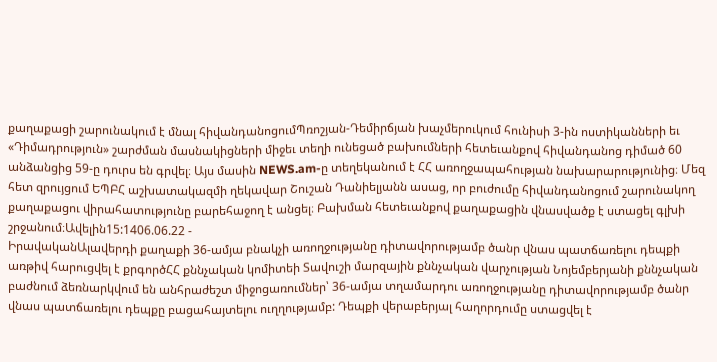քաղաքացի շարունակում է մնալ հիվանդանոցումՊռոշյան-Դեմիրճյան խաչմերուկում հունիսի 3-ին ոստիկանների եւ «Դիմադրություն» շարժման մասնակիցների միջեւ տեղի ունեցած բախումների հետեւանքով հիվանդանոց դիմած 60 անձանցից 59-ը դուրս են գրվել։ Այս մասին NEWS.am-ը տեղեկանում է ՀՀ առողջապահության նախարարությունից։ Մեզ հետ զրույցում ԵՊԲՀ աշխատակազմի ղեկավար Շուշան Դանիելյանն ասաց, որ բուժումը հիվանդանոցում շարունակող քաղաքացու վիրահատությունը բարեհաջող է անցել։ Բախման հետեւանքով քաղաքացին վնասվածք է ստացել գլխի շրջանում։Ավելին15:1406.06.22 -
ԻրավականԱլավերդի քաղաքի 36-ամյա բնակչի առողջությանը դիտավորությամբ ծանր վնաս պատճառելու դեպքի առթիվ հարուցվել է քրգործՀՀ քննչական կոմիտեի Տավուշի մարզային քննչական վարչության Նոյեմբերյանի քննչական բաժնում ձեռնարկվում են անհրաժեշտ միջոցառումներ՝ 36-ամյա տղամարդու առողջությանը դիտավորությամբ ծանր վնաս պատճառելու դեպքը բացահայտելու ուղղությամբ: Դեպքի վերաբերյալ հաղորդումը ստացվել է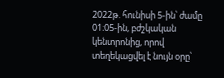2022թ. հունիսի 5-ին՝ ժամը 01։05-ին, բժշկական կենտրոնից, որով տեղեկացվել է նույն օրը՝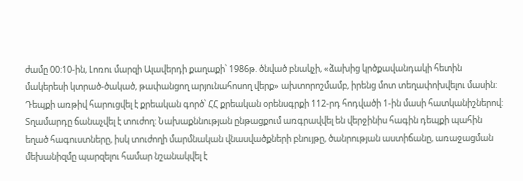ժամը 00:10-ին, Լոռու մարզի Ալավերդի քաղաքի՝ 1986թ. ծնված բնակչի, «ձախից կրծքավանդակի հետին մակերեսի կտրած-ծակած, թափանցող արյունահոսող վերք» ախտորոշմամբ, իրենց մոտ տեղափոխվելու մասին: Դեպքի առթիվ հարուցվել է քրեական գործ՝ ՀՀ քրեական օրենսգրքի 112-րդ հոդվածի 1-ին մասի հատկանիշներով: Տղամարդը ճանաչվել է տուժող: Նախաքննության ընթացքում առգրավվել են վերջինիս հագին դեպքի պահին եղած հագուստները, իսկ տուժողի մարմնական վնասվածքների բնույթը, ծանրության աստիճանը, առաջացման մեխանիզմը պարզելու համար նշանակվել է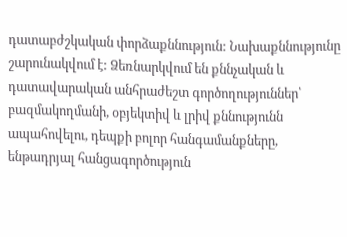դատաբժշկական փորձաքննություն: Նախաքննությունը շարունակվում է: Ձեռնարկվում են քննչական և դատավարական անհրաժեշտ գործողություններ՝ բազմակողմանի, օբյեկտիվ և լրիվ քննությունն ապահովելու, դեպքի բոլոր հանգամանքները, ենթադրյալ հանցագործություն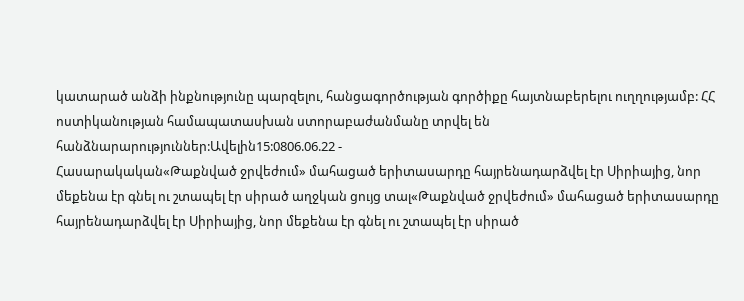կատարած անձի ինքնությունը պարզելու, հանցագործության գործիքը հայտնաբերելու ուղղությամբ: ՀՀ ոստիկանության համապատասխան ստորաբաժանմանը տրվել են հանձնարարություններ:Ավելին15:0806.06.22 -
Հասարակական«Թաքնված ջրվեժում» մահացած երիտասարդը հայրենադարձվել էր Սիրիայից, նոր մեքենա էր գնել ու շտապել էր սիրած աղջկան ցույց տալ«Թաքնված ջրվեժում» մահացած երիտասարդը հայրենադարձվել էր Սիրիայից, նոր մեքենա էր գնել ու շտապել էր սիրած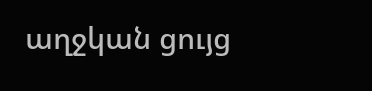աղջկան ցույց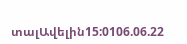տալԱվելին15:0106.06.22